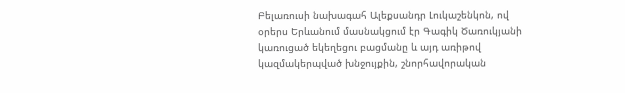Բելառուսի նախագահ Ալեքսանդր Լուկաշենկոն, ով օրերս Երևանում մասնակցում էր Գագիկ Ծառուկյանի կառուցած եկեղեցու բացմանը և այդ առիթով կազմակերպված խնջույքին, շնորհավորական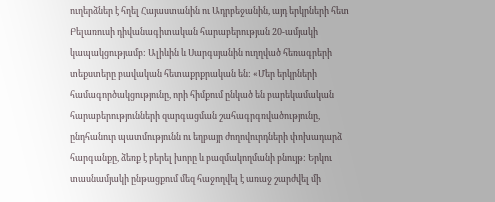ուղերձներ է հղել Հայաստանին ու Ադրբեջանին, այդ երկրների հետ Բելառուսի դիվանագիտական հարաբերության 20-ամյակի կապակցությամբ: Ալիևին և Սարգսյանին ուղղված հեռագրերի տեքստերը բավական հետաքրքրական են: «Մեր երկրների համագործակցությունը, որի հիմքում ընկած են բարեկամական հարաբերությունների զարգացման շահագրգռվածությունը, ընդհանուր պատմությունն ու եղբայր ժողովուրդների փոխադարձ հարգանքը, ձեռք է բերել խորը և բազմակողմանի բնույթ: Երկու տասնամյակի ընթացքում մեզ հաջողվել է առաջ շարժվել մի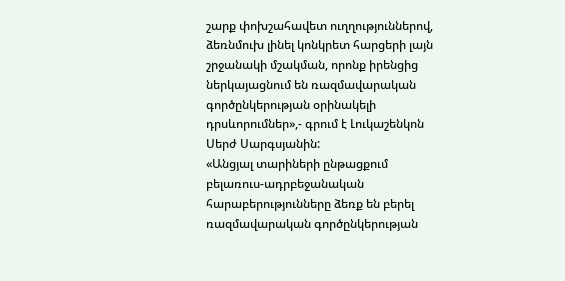շարք փոխշահավետ ուղղություններով, ձեռնմուխ լինել կոնկրետ հարցերի լայն շրջանակի մշակման, որոնք իրենցից ներկայացնում են ռազմավարական գործընկերության օրինակելի դրսևորումներ»,- գրում է Լուկաշենկոն Սերժ Սարգսյանին:
«Անցյալ տարիների ընթացքում բելառուս-ադրբեջանական հարաբերությունները ձեռք են բերել ռազմավարական գործընկերության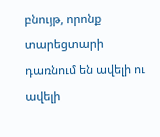բնույթ, որոնք տարեցտարի դառնում են ավելի ու ավելի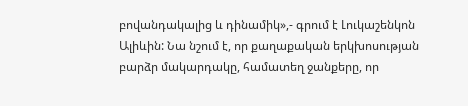բովանդակալից և դինամիկ»,- գրում է Լուկաշենկոն Ալիևին: Նա նշում է, որ քաղաքական երկխոսության բարձր մակարդակը, համատեղ ջանքերը, որ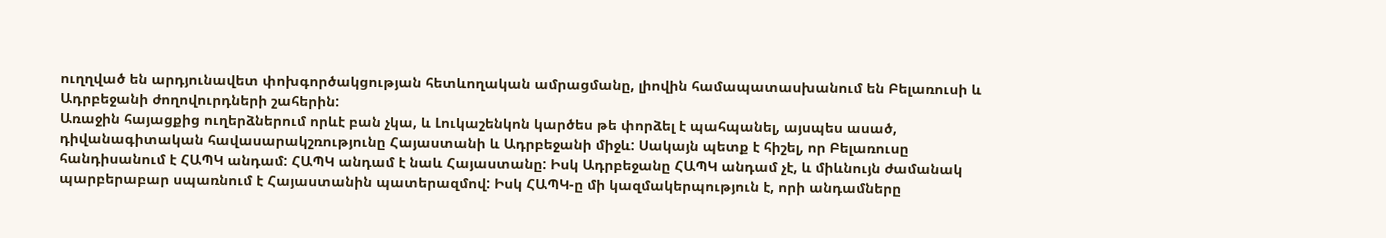ուղղված են արդյունավետ փոխգործակցության հետևողական ամրացմանը, լիովին համապատասխանում են Բելառուսի և Ադրբեջանի ժողովուրդների շահերին:
Առաջին հայացքից ուղերձներում որևէ բան չկա, և Լուկաշենկոն կարծես թե փորձել է պահպանել, այսպես ասած, դիվանագիտական հավասարակշռությունը Հայաստանի և Ադրբեջանի միջև: Սակայն պետք է հիշել, որ Բելառուսը հանդիսանում է ՀԱՊԿ անդամ: ՀԱՊԿ անդամ է նաև Հայաստանը: Իսկ Ադրբեջանը ՀԱՊԿ անդամ չէ, և միևնույն ժամանակ պարբերաբար սպառնում է Հայաստանին պատերազմով: Իսկ ՀԱՊԿ-ը մի կազմակերպություն է, որի անդամները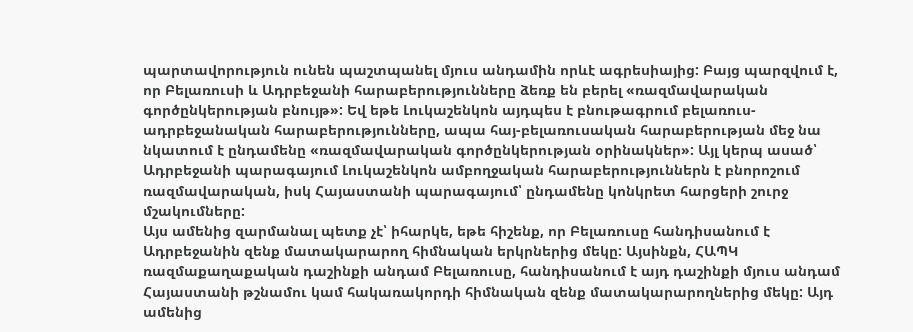պարտավորություն ունեն պաշտպանել մյուս անդամին որևէ ագրեսիայից: Բայց պարզվում է, որ Բելառուսի և Ադրբեջանի հարաբերությունները ձեռք են բերել «ռազմավարական գործընկերության բնույթ»: Եվ եթե Լուկաշենկոն այդպես է բնութագրում բելառուս-ադրբեջանական հարաբերությունները, ապա հայ-բելառուսական հարաբերության մեջ նա նկատում է ընդամենը «ռազմավարական գործընկերության օրինակներ»: Այլ կերպ ասած՝ Ադրբեջանի պարագայում Լուկաշենկոն ամբողջական հարաբերություններն է բնորոշում ռազմավարական, իսկ Հայաստանի պարագայում՝ ընդամենը կոնկրետ հարցերի շուրջ մշակումները:
Այս ամենից զարմանալ պետք չէ՝ իհարկե, եթե հիշենք, որ Բելառուսը հանդիսանում է Ադրբեջանին զենք մատակարարող հիմնական երկրներից մեկը: Այսինքն, ՀԱՊԿ ռազմաքաղաքական դաշինքի անդամ Բելառուսը, հանդիսանում է այդ դաշինքի մյուս անդամ Հայաստանի թշնամու կամ հակառակորդի հիմնական զենք մատակարարողներից մեկը: Այդ ամենից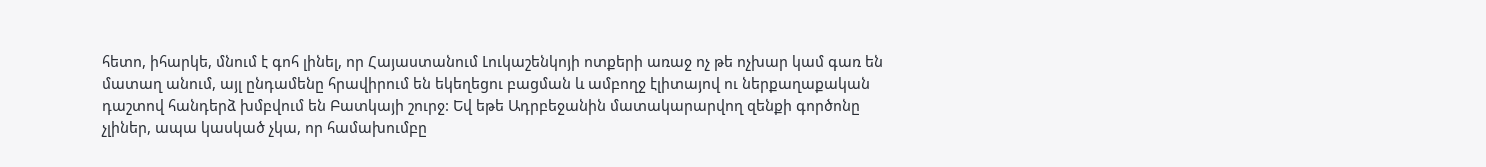հետո, իհարկե, մնում է գոհ լինել, որ Հայաստանում Լուկաշենկոյի ոտքերի առաջ ոչ թե ոչխար կամ գառ են մատաղ անում, այլ ընդամենը հրավիրում են եկեղեցու բացման և ամբողջ էլիտայով ու ներքաղաքական դաշտով հանդերձ խմբվում են Բատկայի շուրջ: Եվ եթե Ադրբեջանին մատակարարվող զենքի գործոնը չլիներ, ապա կասկած չկա, որ համախումբը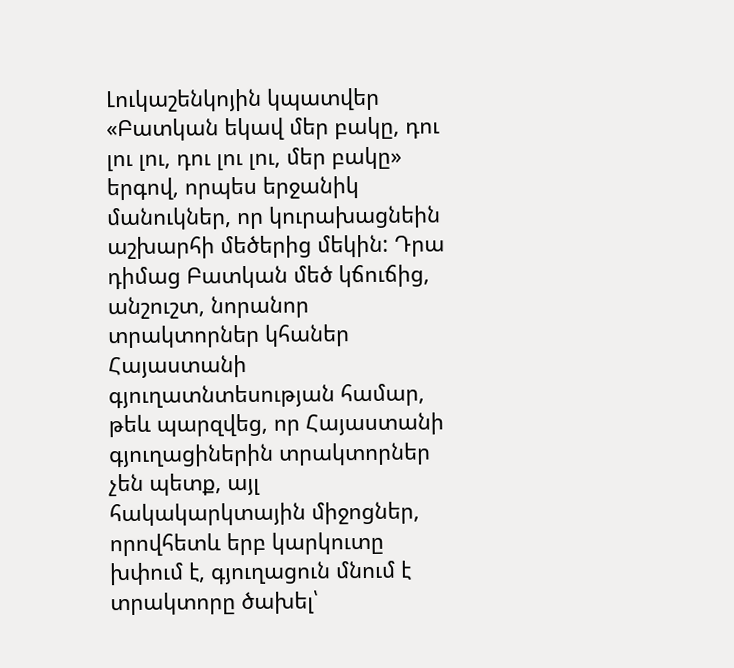Լուկաշենկոյին կպատվեր «Բատկան եկավ մեր բակը, դու լու լու, դու լու լու, մեր բակը» երգով, որպես երջանիկ մանուկներ, որ կուրախացնեին աշխարհի մեծերից մեկին: Դրա դիմաց Բատկան մեծ կճուճից, անշուշտ, նորանոր տրակտորներ կհաներ Հայաստանի գյուղատնտեսության համար, թեև պարզվեց, որ Հայաստանի գյուղացիներին տրակտորներ չեն պետք, այլ հակակարկտային միջոցներ, որովհետև երբ կարկուտը խփում է, գյուղացուն մնում է տրակտորը ծախել՝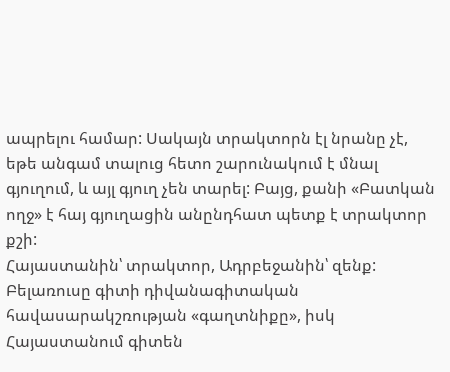ապրելու համար: Սակայն տրակտորն էլ նրանը չէ, եթե անգամ տալուց հետո շարունակում է մնալ գյուղում, և այլ գյուղ չեն տարել: Բայց, քանի «Բատկան ողջ» է հայ գյուղացին անընդհատ պետք է տրակտոր քշի:
Հայաստանին՝ տրակտոր, Ադրբեջանին՝ զենք: Բելառուսը գիտի դիվանագիտական հավասարակշռության «գաղտնիքը», իսկ Հայաստանում գիտեն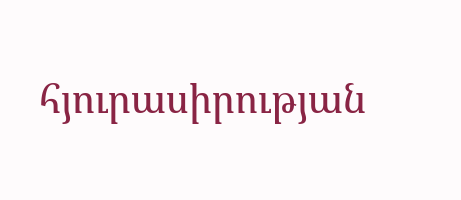հյուրասիրության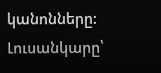կանոնները:
Լուսանկարը՝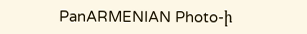PanARMENIAN Photo-ի